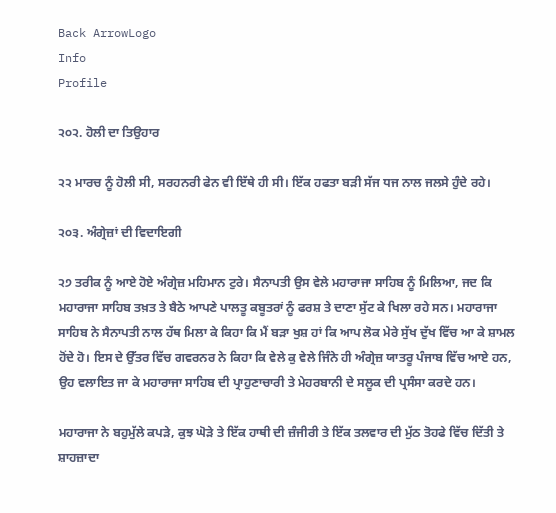Back ArrowLogo
Info
Profile

੨੦੨. ਹੋਲੀ ਦਾ ਤਿਉਹਾਰ

੨੨ ਮਾਰਚ ਨੂੰ ਹੋਲੀ ਸੀ, ਸਰਹਨਰੀ ਫੇਨ ਵੀ ਇੱਥੇ ਹੀ ਸੀ। ਇੱਕ ਹਫਤਾ ਬੜੀ ਸੱਜ ਧਜ ਨਾਲ ਜਲਸੇ ਹੁੰਦੇ ਰਹੇ।

੨੦੩. ਅੰਗ੍ਰੇਜ਼ਾਂ ਦੀ ਵਿਦਾਇਗੀ

੨੭ ਤਰੀਕ ਨੂੰ ਆਏ ਹੋਏ ਅੰਗ੍ਰੇਜ਼ ਮਹਿਮਾਨ ਟੁਰੇ। ਸੈਨਾਪਤੀ ਉਸ ਵੇਲੇ ਮਹਾਰਾਜਾ ਸਾਹਿਬ ਨੂੰ ਮਿਲਿਆ, ਜਦ ਕਿ ਮਹਾਰਾਜਾ ਸਾਹਿਬ ਤਖ਼ਤ ਤੇ ਬੈਠੇ ਆਪਣੇ ਪਾਲਤੂ ਕਬੂਤਰਾਂ ਨੂੰ ਫਰਸ਼ ਤੇ ਦਾਣਾ ਸੁੱਟ ਕੇ ਖਿਲਾ ਰਹੇ ਸਨ। ਮਹਾਰਾਜਾ ਸਾਹਿਬ ਨੇ ਸੈਨਾਪਤੀ ਨਾਲ ਹੱਥ ਮਿਲਾ ਕੇ ਕਿਹਾ ਕਿ ਮੈਂ ਬੜਾ ਖੁਸ਼ ਹਾਂ ਕਿ ਆਪ ਲੋਕ ਮੇਰੇ ਸੁੱਖ ਦੁੱਖ ਵਿੱਚ ਆ ਕੇ ਸ਼ਾਮਲ ਹੋਂਦੇ ਹੋ। ਇਸ ਦੇ ਉੱਤਰ ਵਿੱਚ ਗਵਰਨਰ ਨੇ ਕਿਹਾ ਕਿ ਵੇਲੇ ਕੁ ਵੇਲੇ ਜਿੰਨੇ ਹੀ ਅੰਗ੍ਰੇਜ਼ ਯਾਤਰੂ ਪੰਜਾਬ ਵਿੱਚ ਆਏ ਹਨ, ਉਹ ਵਲਾਇਤ ਜਾ ਕੇ ਮਹਾਰਾਜਾ ਸਾਹਿਬ ਦੀ ਪ੍ਰਾਹੁਣਾਚਾਰੀ ਤੇ ਮੇਹਰਬਾਨੀ ਦੇ ਸਲੂਕ ਦੀ ਪ੍ਰਸੰਸਾ ਕਰਦੇ ਹਨ।

ਮਹਾਰਾਜਾ ਨੇ ਬਹੁਮੁੱਲੇ ਕਪੜੇ, ਕੁਝ ਘੋੜੇ ਤੇ ਇੱਕ ਹਾਥੀ ਦੀ ਜ਼ੰਜੀਰੀ ਤੇ ਇੱਕ ਤਲਵਾਰ ਦੀ ਮੁੱਠ ਤੋਹਫੇ ਵਿੱਚ ਦਿੱਤੀ ਤੇ ਸ਼ਾਹਜ਼ਾਦਾ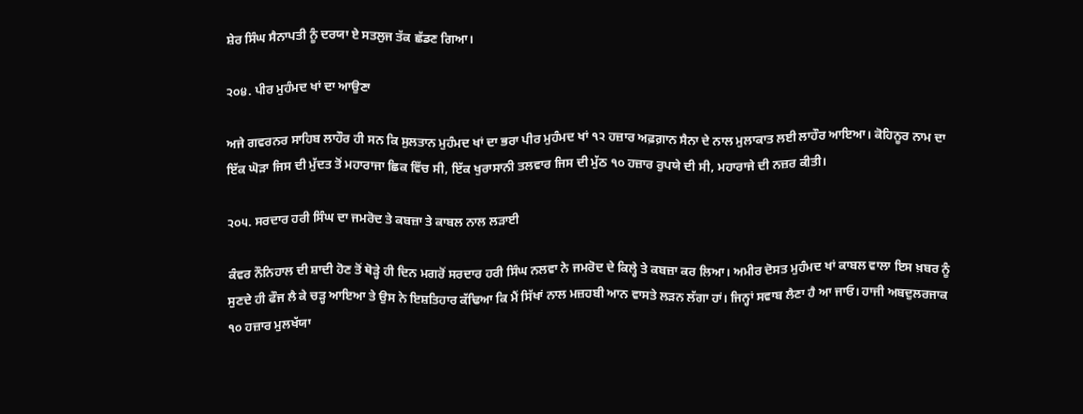ਸ਼ੇਰ ਸਿੰਘ ਸੈਨਾਪਤੀ ਨੂੰ ਦਰਯਾ ਏ ਸਤਲੁਜ ਤੱਕ ਛੱਡਣ ਗਿਆ।

੨੦੪. ਪੀਰ ਮੁਹੰਮਦ ਖਾਂ ਦਾ ਆਉਣਾ

ਅਜੇ ਗਵਰਨਰ ਸਾਹਿਬ ਲਾਹੌਰ ਹੀ ਸਨ ਕਿ ਸੁਲਤਾਨ ਮੁਹੰਮਦ ਖਾਂ ਦਾ ਭਰਾ ਪੀਰ ਮੁਹੰਮਦ ਖਾਂ ੧੨ ਹਜ਼ਾਰ ਅਫ਼ਗ਼ਾਨ ਸੈਨਾ ਦੇ ਨਾਲ ਮੁਲਾਕਾਤ ਲਈ ਲਾਹੌਰ ਆਇਆ। ਕੋਹਿਨੂਰ ਨਾਮ ਦਾ ਇੱਕ ਘੋੜਾ ਜਿਸ ਦੀ ਮੁੱਦਤ ਤੋਂ ਮਹਾਰਾਜਾ ਛਿਕ ਵਿੱਚ ਸੀ, ਇੱਕ ਖੁਰਾਸਾਨੀ ਤਲਵਾਰ ਜਿਸ ਦੀ ਮੁੱਠ ੧੦ ਹਜ਼ਾਰ ਰੁਪਯੇ ਦੀ ਸੀ, ਮਹਾਰਾਜੇ ਦੀ ਨਜ਼ਰ ਕੀਤੀ।

੨੦੫. ਸਰਦਾਰ ਹਰੀ ਸਿੰਘ ਦਾ ਜਮਰੋਦ ਤੇ ਕਬਜ਼ਾ ਤੇ ਕਾਬਲ ਨਾਲ ਲੜਾਈ

ਕੰਵਰ ਨੌਨਿਹਾਲ ਦੀ ਸ਼ਾਦੀ ਹੋਣ ਤੋਂ ਥੋੜ੍ਹੇ ਹੀ ਦਿਨ ਮਗਰੋਂ ਸਰਦਾਰ ਹਰੀ ਸਿੰਘ ਨਲਵਾ ਨੇ ਜਮਰੋਦ ਦੇ ਕਿਲ੍ਹੇ ਤੇ ਕਬਜ਼ਾ ਕਰ ਲਿਆ। ਅਮੀਰ ਦੋਸਤ ਮੁਹੰਮਦ ਖਾਂ ਕਾਬਲ ਵਾਲਾ ਇਸ ਖ਼ਬਰ ਨੂੰ ਸੁਣਦੇ ਹੀ ਫੌਜ ਲੈ ਕੇ ਚੜ੍ਹ ਆਇਆ ਤੇ ਉਸ ਨੇ ਇਸ਼ਤਿਹਾਰ ਕੱਢਿਆ ਕਿ ਮੈਂ ਸਿੱਖਾਂ ਨਾਲ ਮਜ਼ਹਬੀ ਆਨ ਵਾਸਤੇ ਲੜਨ ਲੱਗਾ ਹਾਂ। ਜਿਨ੍ਹਾਂ ਸਵਾਬ ਲੈਣਾ ਹੈ ਆ ਜਾਓ। ਹਾਜੀ ਅਬਦੁਲਰਜਾਕ ੧੦ ਹਜ਼ਾਰ ਮੁਲਖੱਯਾ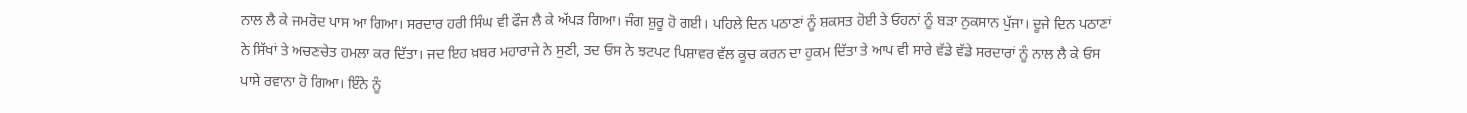ਨਾਲ ਲੈ ਕੇ ਜਮਰੋਦ ਪਾਸ ਆ ਗਿਆ। ਸਰਦਾਰ ਹਰੀ ਸਿੰਘ ਵੀ ਫੌਜ ਲੈ ਕੇ ਅੱਪੜ ਗਿਆ। ਜੰਗ ਸ਼ੁਰੂ ਹੋ ਗਈ। ਪਹਿਲੇ ਦਿਨ ਪਠਾਣਾਂ ਨੂੰ ਸ਼ਕਸਤ ਹੋਈ ਤੇ ਓਹਨਾਂ ਨੂੰ ਬੜਾ ਨੁਕਸਾਨ ਪੁੱਜਾ। ਦੂਜੇ ਦਿਨ ਪਠਾਣਾਂ ਨੇ ਸਿੱਖਾਂ ਤੇ ਅਚਣਚੇਤ ਹਮਲਾ ਕਰ ਦਿੱਤਾ। ਜਦ ਇਹ ਖ਼ਬਰ ਮਹਾਰਾਜੇ ਨੇ ਸੁਣੀ, ਤਦ ਓਸ ਨੇ ਝਟਪਟ ਪਿਸ਼ਾਵਰ ਵੱਲ ਕੂਚ ਕਰਨ ਦਾ ਹੁਕਮ ਦਿੱਤਾ ਤੇ ਆਪ ਵੀ ਸਾਰੇ ਵੱਡੇ ਵੱਡੇ ਸਰਦਾਰਾਂ ਨੂੰ ਨਾਲ ਲੈ ਕੇ ਓਸ ਪਾਸੇ ਰਵਾਨਾ ਹੋ ਗਿਆ। ਇੰਨੇ ਨੂੰ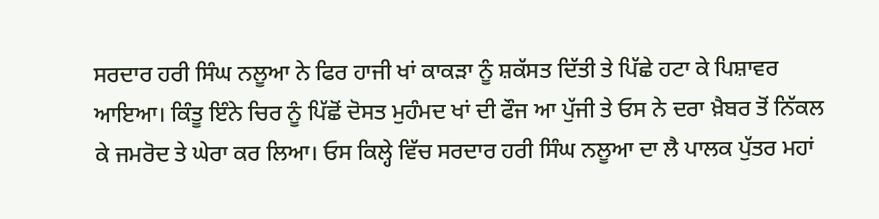ਸਰਦਾਰ ਹਰੀ ਸਿੰਘ ਨਲੂਆ ਨੇ ਫਿਰ ਹਾਜੀ ਖਾਂ ਕਾਕੜਾ ਨੂੰ ਸ਼ਕੱਸਤ ਦਿੱਤੀ ਤੇ ਪਿੱਛੇ ਹਟਾ ਕੇ ਪਿਸ਼ਾਵਰ ਆਇਆ। ਕਿੰਤੂ ਇੰਨੇ ਚਿਰ ਨੂੰ ਪਿੱਛੋਂ ਦੋਸਤ ਮੁਹੰਮਦ ਖਾਂ ਦੀ ਫੌਜ ਆ ਪੁੱਜੀ ਤੇ ਓਸ ਨੇ ਦਰਾ ਖ਼ੈਬਰ ਤੋਂ ਨਿੱਕਲ ਕੇ ਜਮਰੋਦ ਤੇ ਘੇਰਾ ਕਰ ਲਿਆ। ਓਸ ਕਿਲ੍ਹੇ ਵਿੱਚ ਸਰਦਾਰ ਹਰੀ ਸਿੰਘ ਨਲੂਆ ਦਾ ਲੈ ਪਾਲਕ ਪੁੱਤਰ ਮਹਾਂ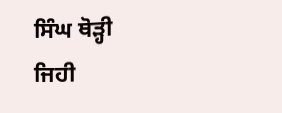ਸਿੰਘ ਥੋੜ੍ਹੀ ਜਿਹੀ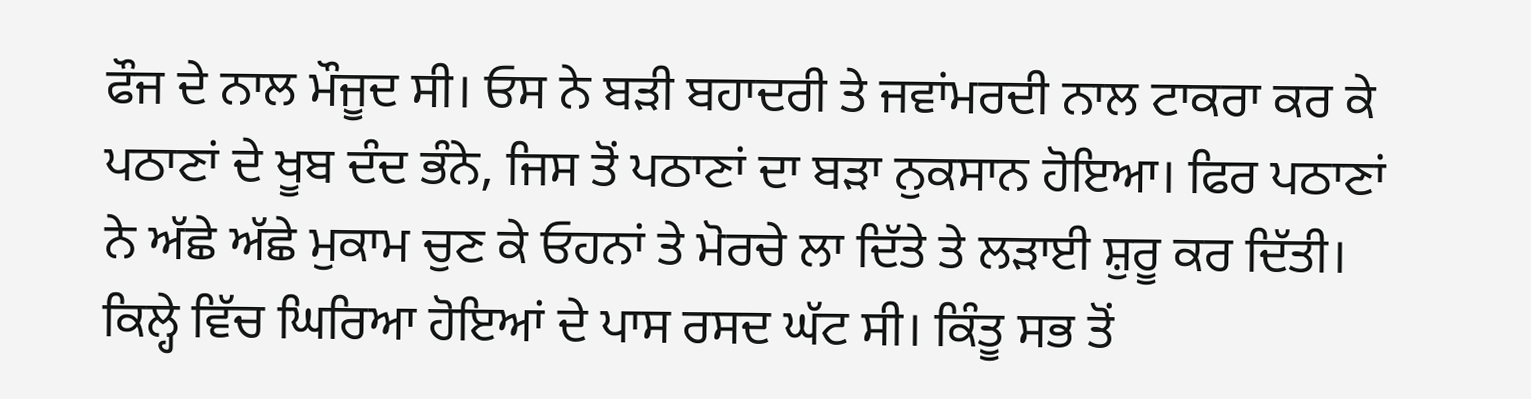ਫੌਜ ਦੇ ਨਾਲ ਮੌਜੂਦ ਸੀ। ਓਸ ਨੇ ਬੜੀ ਬਹਾਦਰੀ ਤੇ ਜਵਾਂਮਰਦੀ ਨਾਲ ਟਾਕਰਾ ਕਰ ਕੇ ਪਠਾਣਾਂ ਦੇ ਖੂਬ ਦੰਦ ਭੰਨੇ, ਜਿਸ ਤੋਂ ਪਠਾਣਾਂ ਦਾ ਬੜਾ ਨੁਕਸਾਨ ਹੋਇਆ। ਫਿਰ ਪਠਾਣਾਂ ਨੇ ਅੱਛੇ ਅੱਛੇ ਮੁਕਾਮ ਚੁਣ ਕੇ ਓਹਨਾਂ ਤੇ ਮੋਰਚੇ ਲਾ ਦਿੱਤੇ ਤੇ ਲੜਾਈ ਸ਼ੁਰੂ ਕਰ ਦਿੱਤੀ। ਕਿਲ੍ਹੇ ਵਿੱਚ ਘਿਰਿਆ ਹੋਇਆਂ ਦੇ ਪਾਸ ਰਸਦ ਘੱਟ ਸੀ। ਕਿੰਤੂ ਸਭ ਤੋਂ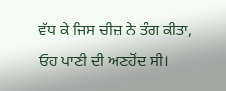ਵੱਧ ਕੇ ਜਿਸ ਚੀਜ਼ ਨੇ ਤੰਗ ਕੀਤਾ, ਓਹ ਪਾਣੀ ਦੀ ਅਣਹੋਂਦ ਸੀ।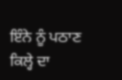ਇੰਨੇ ਨੂੰ ਪਠਾਣ ਕਿਲ੍ਹੇ ਦਾ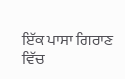ਇੱਕ ਪਾਸਾ ਗਿਰਾਣ ਵਿੱਚ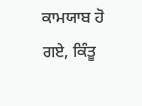ਕਾਮਯਾਬ ਹੋ ਗਏ, ਕਿੰਤੂ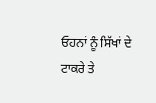ਓਹਨਾਂ ਨੂੰ ਸਿੱਖਾਂ ਦੇ ਟਾਕਰੇ ਤੇ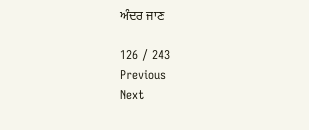ਅੰਦਰ ਜਾਣ

126 / 243
Previous
Next